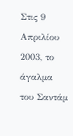Στις 9 Απριλίου 2003, το άγαλμα του Σαντάμ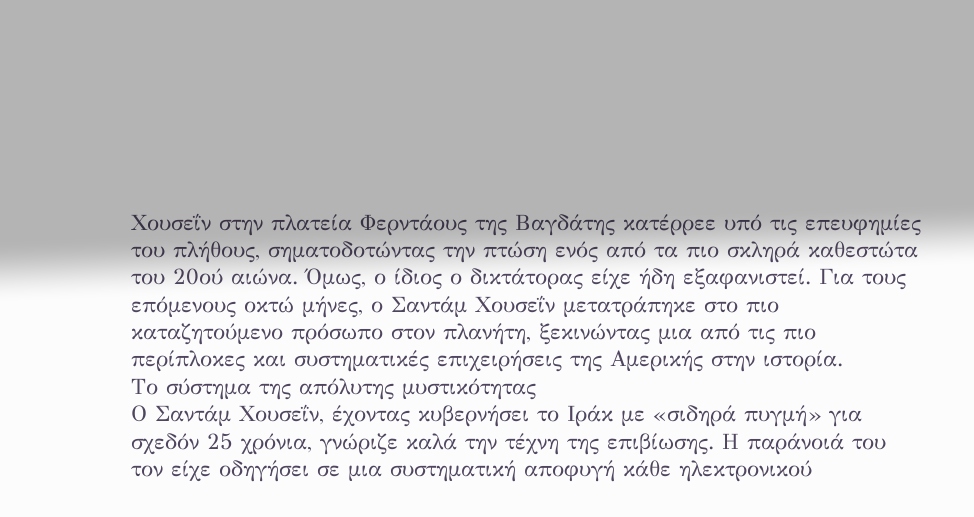Χουσεΐν στην πλατεία Φερντάους της Βαγδάτης κατέρρεε υπό τις επευφημίες του πλήθους, σηματοδοτώντας την πτώση ενός από τα πιο σκληρά καθεστώτα του 20ού αιώνα. Όμως, ο ίδιος ο δικτάτορας είχε ήδη εξαφανιστεί. Για τους επόμενους οκτώ μήνες, ο Σαντάμ Χουσεΐν μετατράπηκε στο πιο καταζητούμενο πρόσωπο στον πλανήτη, ξεκινώντας μια από τις πιο περίπλοκες και συστηματικές επιχειρήσεις της Αμερικής στην ιστορία.
Το σύστημα της απόλυτης μυστικότητας
Ο Σαντάμ Χουσεΐν, έχοντας κυβερνήσει το Ιράκ με «σιδηρά πυγμή» για σχεδόν 25 χρόνια, γνώριζε καλά την τέχνη της επιβίωσης. Η παράνοιά του τον είχε οδηγήσει σε μια συστηματική αποφυγή κάθε ηλεκτρονικού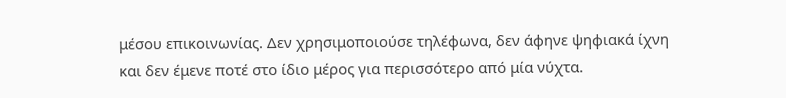μέσου επικοινωνίας. Δεν χρησιμοποιούσε τηλέφωνα, δεν άφηνε ψηφιακά ίχνη και δεν έμενε ποτέ στο ίδιο μέρος για περισσότερο από μία νύχτα.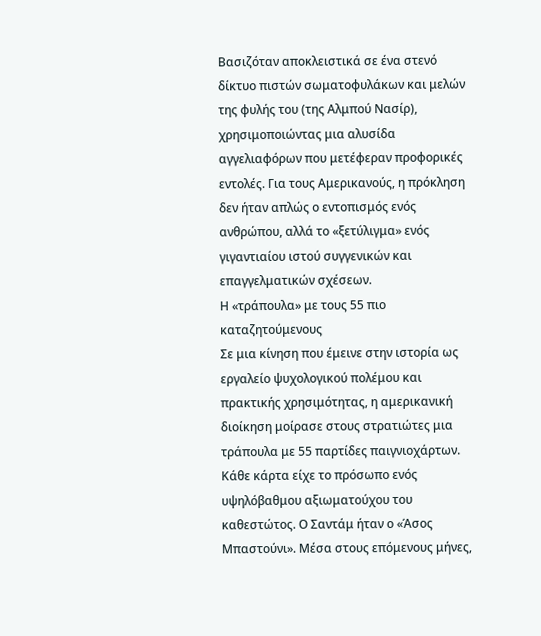Βασιζόταν αποκλειστικά σε ένα στενό δίκτυο πιστών σωματοφυλάκων και μελών της φυλής του (της Αλμπού Νασίρ), χρησιμοποιώντας μια αλυσίδα αγγελιαφόρων που μετέφεραν προφορικές εντολές. Για τους Αμερικανούς, η πρόκληση δεν ήταν απλώς ο εντοπισμός ενός ανθρώπου, αλλά το «ξετύλιγμα» ενός γιγαντιαίου ιστού συγγενικών και επαγγελματικών σχέσεων.
Η «τράπουλα» με τους 55 πιο καταζητούμενους
Σε μια κίνηση που έμεινε στην ιστορία ως εργαλείο ψυχολογικού πολέμου και πρακτικής χρησιμότητας, η αμερικανική διοίκηση μοίρασε στους στρατιώτες μια τράπουλα με 55 παρτίδες παιγνιοχάρτων. Κάθε κάρτα είχε το πρόσωπο ενός υψηλόβαθμου αξιωματούχου του καθεστώτος. Ο Σαντάμ ήταν ο «Άσος Μπαστούνι». Μέσα στους επόμενους μήνες,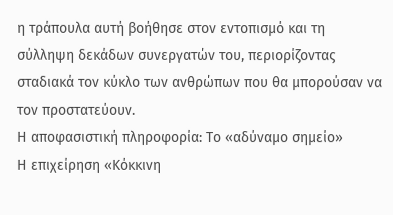η τράπουλα αυτή βοήθησε στον εντοπισμό και τη σύλληψη δεκάδων συνεργατών του, περιορίζοντας σταδιακά τον κύκλο των ανθρώπων που θα μπορούσαν να τον προστατεύουν.
Η αποφασιστική πληροφορία: Το «αδύναμο σημείο»
Η επιχείρηση «Κόκκινη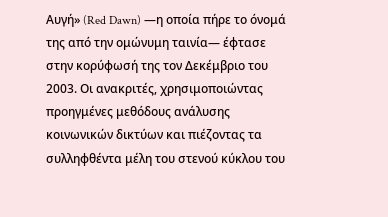Αυγή» (Red Dawn) —η οποία πήρε το όνομά της από την ομώνυμη ταινία— έφτασε στην κορύφωσή της τον Δεκέμβριο του 2003. Οι ανακριτές, χρησιμοποιώντας προηγμένες μεθόδους ανάλυσης κοινωνικών δικτύων και πιέζοντας τα συλληφθέντα μέλη του στενού κύκλου του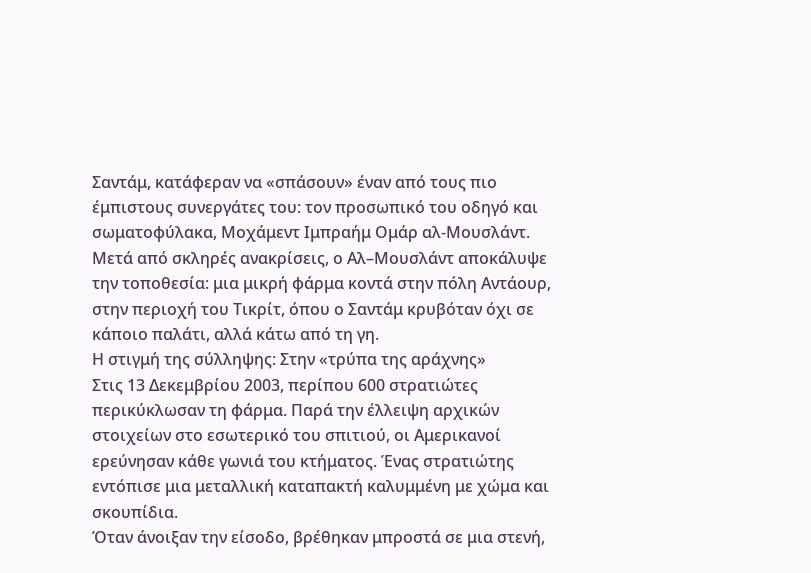Σαντάμ, κατάφεραν να «σπάσουν» έναν από τους πιο έμπιστους συνεργάτες του: τον προσωπικό του οδηγό και σωματοφύλακα, Μοχάμεντ Ιμπραήμ Ομάρ αλ-Μουσλάντ.
Μετά από σκληρές ανακρίσεις, ο Αλ–Μουσλάντ αποκάλυψε την τοποθεσία: μια μικρή φάρμα κοντά στην πόλη Αντάουρ, στην περιοχή του Τικρίτ, όπου ο Σαντάμ κρυβόταν όχι σε κάποιο παλάτι, αλλά κάτω από τη γη.
Η στιγμή της σύλληψης: Στην «τρύπα της αράχνης»
Στις 13 Δεκεμβρίου 2003, περίπου 600 στρατιώτες περικύκλωσαν τη φάρμα. Παρά την έλλειψη αρχικών στοιχείων στο εσωτερικό του σπιτιού, οι Αμερικανοί ερεύνησαν κάθε γωνιά του κτήματος. Ένας στρατιώτης εντόπισε μια μεταλλική καταπακτή καλυμμένη με χώμα και σκουπίδια.
Όταν άνοιξαν την είσοδο, βρέθηκαν μπροστά σε μια στενή,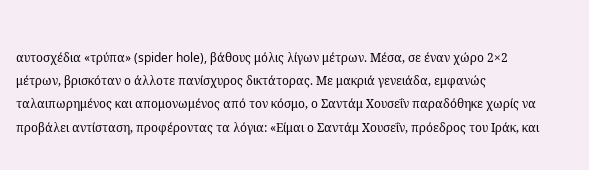αυτοσχέδια «τρύπα» (spider hole), βάθους μόλις λίγων μέτρων. Μέσα, σε έναν χώρο 2×2 μέτρων, βρισκόταν ο άλλοτε πανίσχυρος δικτάτορας. Με μακριά γενειάδα, εμφανώς ταλαιπωρημένος και απομονωμένος από τον κόσμο, ο Σαντάμ Χουσεΐν παραδόθηκε χωρίς να προβάλει αντίσταση, προφέροντας τα λόγια: «Είμαι ο Σαντάμ Χουσεΐν, πρόεδρος του Ιράκ, και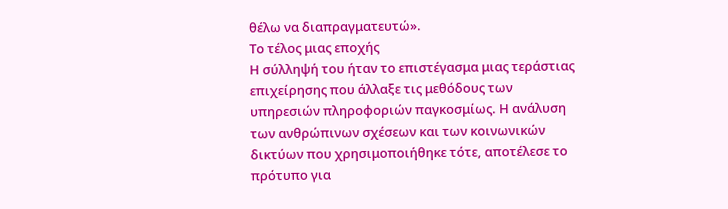θέλω να διαπραγματευτώ».
Το τέλος μιας εποχής
Η σύλληψή του ήταν το επιστέγασμα μιας τεράστιας επιχείρησης που άλλαξε τις μεθόδους των υπηρεσιών πληροφοριών παγκοσμίως. Η ανάλυση των ανθρώπινων σχέσεων και των κοινωνικών δικτύων που χρησιμοποιήθηκε τότε, αποτέλεσε το πρότυπο για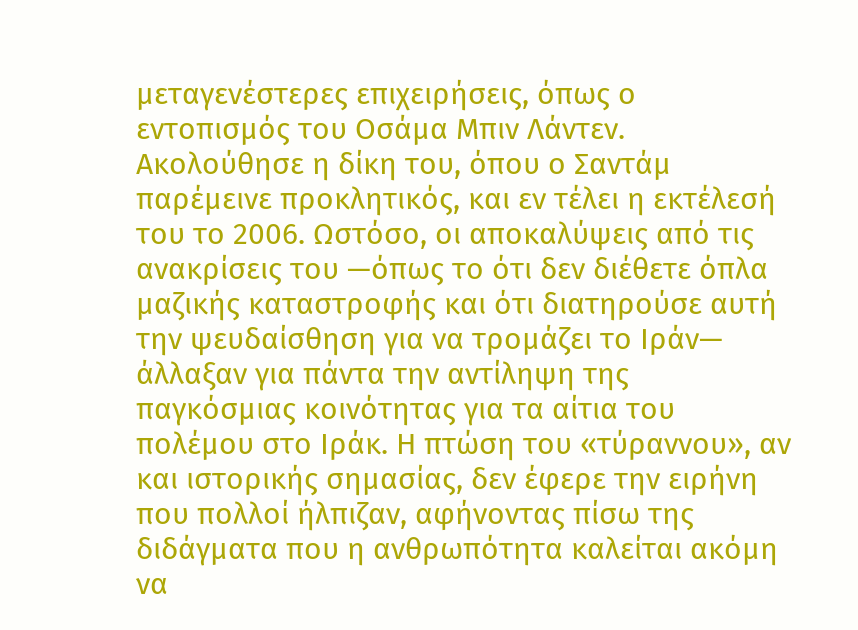μεταγενέστερες επιχειρήσεις, όπως ο εντοπισμός του Οσάμα Μπιν Λάντεν.
Ακολούθησε η δίκη του, όπου ο Σαντάμ παρέμεινε προκλητικός, και εν τέλει η εκτέλεσή του το 2006. Ωστόσο, οι αποκαλύψεις από τις ανακρίσεις του —όπως το ότι δεν διέθετε όπλα μαζικής καταστροφής και ότι διατηρούσε αυτή την ψευδαίσθηση για να τρομάζει το Ιράν— άλλαξαν για πάντα την αντίληψη της παγκόσμιας κοινότητας για τα αίτια του πολέμου στο Ιράκ. Η πτώση του «τύραννου», αν και ιστορικής σημασίας, δεν έφερε την ειρήνη που πολλοί ήλπιζαν, αφήνοντας πίσω της διδάγματα που η ανθρωπότητα καλείται ακόμη να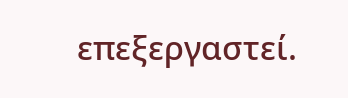επεξεργαστεί.